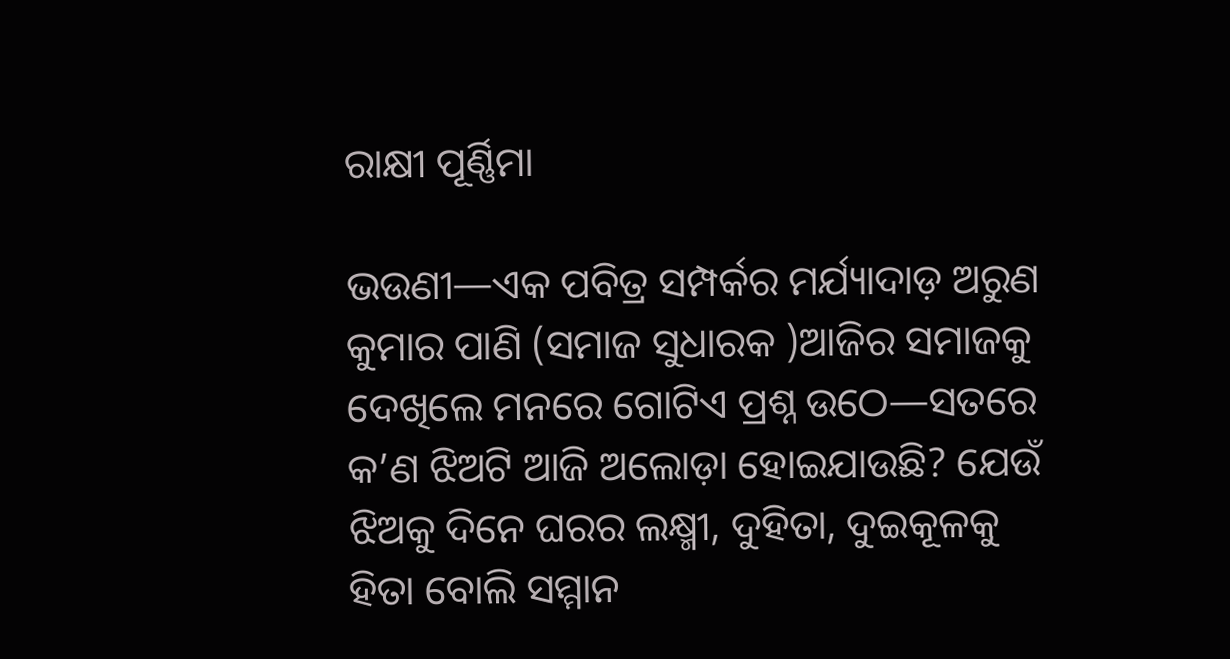ରାକ୍ଷୀ ପୂର୍ଣ୍ଣିମା

ଭଉଣୀ—ଏକ ପବିତ୍ର ସମ୍ପର୍କର ମର୍ଯ୍ୟାଦାଡ଼ ଅରୁଣ କୁମାର ପାଣି (ସମାଜ ସୁଧାରକ )ଆଜିର ସମାଜକୁ ଦେଖିଲେ ମନରେ ଗୋଟିଏ ପ୍ରଶ୍ନ ଉଠେ—ସତରେ କ’ଣ ଝିଅଟି ଆଜି ଅଲୋଡ଼ା ହୋଇଯାଉଛି? ଯେଉଁ ଝିଅକୁ ଦିନେ ଘରର ଲକ୍ଷ୍ମୀ, ଦୁହିତା, ଦୁଇକୂଳକୁ ହିତା ବୋଲି ସମ୍ମାନ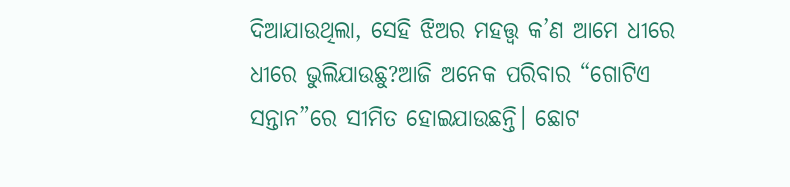ଦିଆଯାଉଥିଲା, ସେହି ଝିଅର ମହତ୍ତ୍ୱ କ’ଣ ଆମେ ଧୀରେ ଧୀରେ ଭୁଲିଯାଉଛୁ?ଆଜି ଅନେକ ପରିବାର “ଗୋଟିଏ ସନ୍ତାନ”ରେ ସୀମିତ ହୋଇଯାଉଛନ୍ତି। ଛୋଟ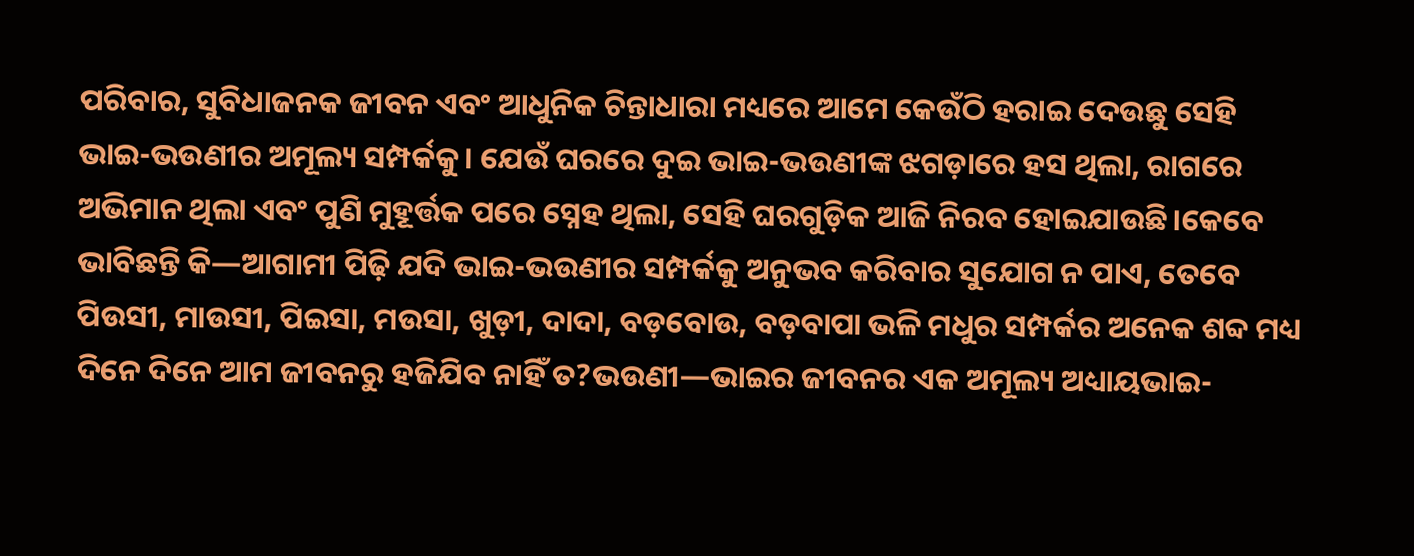ପରିବାର, ସୁବିଧାଜନକ ଜୀବନ ଏବଂ ଆଧୁନିକ ଚିନ୍ତାଧାରା ମଧ୍ୟରେ ଆମେ କେଉଁଠି ହରାଇ ଦେଉଛୁ ସେହି ଭାଇ-ଭଉଣୀର ଅମୂଲ୍ୟ ସମ୍ପର୍କକୁ। ଯେଉଁ ଘରରେ ଦୁଇ ଭାଇ-ଭଉଣୀଙ୍କ ଝଗଡ଼ାରେ ହସ ଥିଲା, ରାଗରେ ଅଭିମାନ ଥିଲା ଏବଂ ପୁଣି ମୁହୂର୍ତ୍ତକ ପରେ ସ୍ନେହ ଥିଲା, ସେହି ଘରଗୁଡ଼ିକ ଆଜି ନିରବ ହୋଇଯାଉଛି।କେବେ ଭାବିଛନ୍ତି କି—ଆଗାମୀ ପିଢ଼ି ଯଦି ଭାଇ-ଭଉଣୀର ସମ୍ପର୍କକୁ ଅନୁଭବ କରିବାର ସୁଯୋଗ ନ ପାଏ, ତେବେ ପିଉସୀ, ମାଉସୀ, ପିଇସା, ମଉସା, ଖୁଡ଼ୀ, ଦାଦା, ବଡ଼ବୋଉ, ବଡ଼ବାପା ଭଳି ମଧୁର ସମ୍ପର୍କର ଅନେକ ଶବ୍ଦ ମଧ୍ୟ ଦିନେ ଦିନେ ଆମ ଜୀବନରୁ ହଜିଯିବ ନାହିଁ ତ?ଭଉଣୀ—ଭାଇର ଜୀବନର ଏକ ଅମୂଲ୍ୟ ଅଧ୍ୟାୟଭାଇ-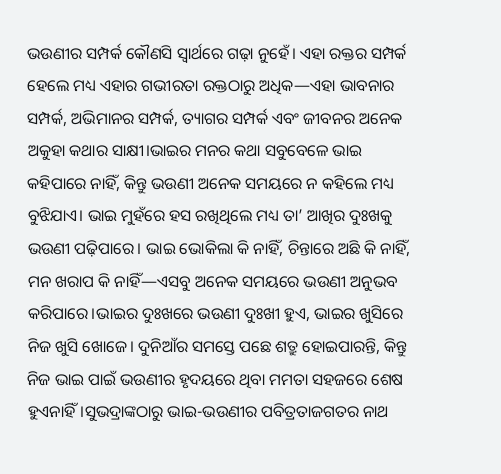ଭଉଣୀର ସମ୍ପର୍କ କୌଣସି ସ୍ୱାର୍ଥରେ ଗଢ଼ା ନୁହେଁ। ଏହା ରକ୍ତର ସମ୍ପର୍କ ହେଲେ ମଧ୍ୟ ଏହାର ଗଭୀରତା ରକ୍ତଠାରୁ ଅଧିକ—ଏହା ଭାବନାର ସମ୍ପର୍କ, ଅଭିମାନର ସମ୍ପର୍କ, ତ୍ୟାଗର ସମ୍ପର୍କ ଏବଂ ଜୀବନର ଅନେକ ଅକୁହା କଥାର ସାକ୍ଷୀ।ଭାଇର ମନର କଥା ସବୁବେଳେ ଭାଇ କହିପାରେ ନାହିଁ, କିନ୍ତୁ ଭଉଣୀ ଅନେକ ସମୟରେ ନ କହିଲେ ମଧ୍ୟ ବୁଝିଯାଏ। ଭାଇ ମୁହଁରେ ହସ ରଖିଥିଲେ ମଧ୍ୟ ତା’ ଆଖିର ଦୁଃଖକୁ ଭଉଣୀ ପଢ଼ିପାରେ। ଭାଇ ଭୋକିଲା କି ନାହିଁ, ଚିନ୍ତାରେ ଅଛି କି ନାହିଁ, ମନ ଖରାପ କି ନାହିଁ—ଏସବୁ ଅନେକ ସମୟରେ ଭଉଣୀ ଅନୁଭବ କରିପାରେ।ଭାଇର ଦୁଃଖରେ ଭଉଣୀ ଦୁଃଖୀ ହୁଏ, ଭାଇର ଖୁସିରେ ନିଜ ଖୁସି ଖୋଜେ। ଦୁନିଆଁର ସମସ୍ତେ ପଛେ ଶତ୍ରୁ ହୋଇପାରନ୍ତି, କିନ୍ତୁ ନିଜ ଭାଇ ପାଇଁ ଭଉଣୀର ହୃଦୟରେ ଥିବା ମମତା ସହଜରେ ଶେଷ ହୁଏନାହିଁ।ସୁଭଦ୍ରାଙ୍କଠାରୁ ଭାଇ-ଭଉଣୀର ପବିତ୍ରତାଜଗତର ନାଥ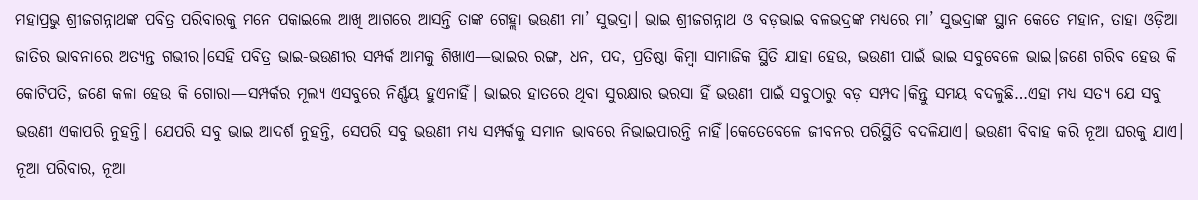ମହାପ୍ରଭୁ ଶ୍ରୀଜଗନ୍ନାଥଙ୍କ ପବିତ୍ର ପରିବାରକୁ ମନେ ପକାଇଲେ ଆଖି ଆଗରେ ଆସନ୍ତି ତାଙ୍କ ଗେହ୍ଲା ଭଉଣୀ ମା’ ସୁଭଦ୍ରା। ଭାଇ ଶ୍ରୀଜଗନ୍ନାଥ ଓ ବଡ଼ଭାଇ ବଳଭଦ୍ରଙ୍କ ମଧ୍ୟରେ ମା’ ସୁଭଦ୍ରାଙ୍କ ସ୍ଥାନ କେତେ ମହାନ, ତାହା ଓଡ଼ିଆ ଜାତିର ଭାବନାରେ ଅତ୍ୟନ୍ତ ଗଭୀର।ସେହି ପବିତ୍ର ଭାଇ-ଭଉଣୀର ସମ୍ପର୍କ ଆମକୁ ଶିଖାଏ—ଭାଇର ରଙ୍ଗ, ଧନ, ପଦ, ପ୍ରତିଷ୍ଠା କିମ୍ବା ସାମାଜିକ ସ୍ଥିତି ଯାହା ହେଉ, ଭଉଣୀ ପାଇଁ ଭାଇ ସବୁବେଳେ ଭାଇ।ଜଣେ ଗରିବ ହେଉ କି କୋଟିପତି, ଜଣେ କଳା ହେଉ କି ଗୋରା—ସମ୍ପର୍କର ମୂଲ୍ୟ ଏସବୁରେ ନିର୍ଣ୍ଣୟ ହୁଏନାହିଁ। ଭାଇର ହାତରେ ଥିବା ସୁରକ୍ଷାର ଭରସା ହିଁ ଭଉଣୀ ପାଇଁ ସବୁଠାରୁ ବଡ଼ ସମ୍ପଦ।କିନ୍ତୁ ସମୟ ବଦଳୁଛି…ଏହା ମଧ୍ୟ ସତ୍ୟ ଯେ ସବୁ ଭଉଣୀ ଏକାପରି ନୁହନ୍ତି। ଯେପରି ସବୁ ଭାଇ ଆଦର୍ଶ ନୁହନ୍ତି, ସେପରି ସବୁ ଭଉଣୀ ମଧ୍ୟ ସମ୍ପର୍କକୁ ସମାନ ଭାବରେ ନିଭାଇପାରନ୍ତି ନାହିଁ।କେତେବେଳେ ଜୀବନର ପରିସ୍ଥିତି ବଦଳିଯାଏ। ଭଉଣୀ ବିବାହ କରି ନୂଆ ଘରକୁ ଯାଏ। ନୂଆ ପରିବାର, ନୂଆ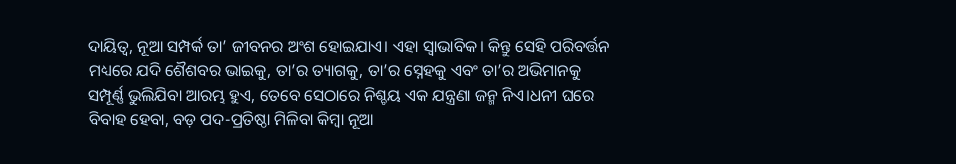ଦାୟିତ୍ୱ, ନୂଆ ସମ୍ପର୍କ ତା’ ଜୀବନର ଅଂଶ ହୋଇଯାଏ। ଏହା ସ୍ୱାଭାବିକ। କିନ୍ତୁ ସେହି ପରିବର୍ତ୍ତନ ମଧ୍ୟରେ ଯଦି ଶୈଶବର ଭାଇକୁ, ତା’ର ତ୍ୟାଗକୁ, ତା’ର ସ୍ନେହକୁ ଏବଂ ତା’ର ଅଭିମାନକୁ ସମ୍ପୂର୍ଣ୍ଣ ଭୁଲିଯିବା ଆରମ୍ଭ ହୁଏ, ତେବେ ସେଠାରେ ନିଶ୍ଚୟ ଏକ ଯନ୍ତ୍ରଣା ଜନ୍ମ ନିଏ।ଧନୀ ଘରେ ବିବାହ ହେବା, ବଡ଼ ପଦ-ପ୍ରତିଷ୍ଠା ମିଳିବା କିମ୍ବା ନୂଆ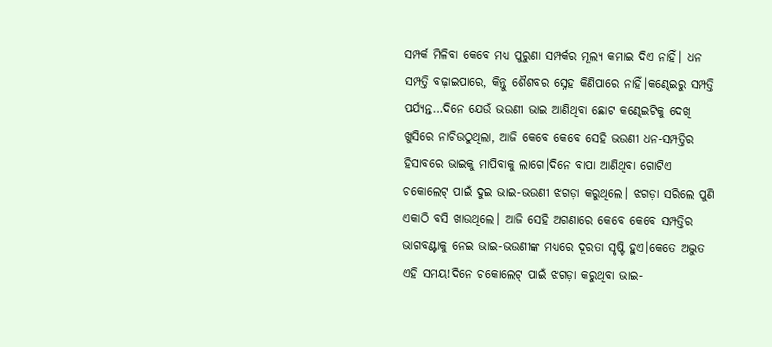ସମ୍ପର୍କ ମିଳିବା କେବେ ମଧ୍ୟ ପୁରୁଣା ସମ୍ପର୍କର ମୂଲ୍ୟ କମାଇ ଦିଏ ନାହିଁ। ଧନ ସମ୍ପତ୍ତି ବଢ଼ାଇପାରେ, କିନ୍ତୁ ଶୈଶବର ସ୍ନେହ କିଣିପାରେ ନାହିଁ।କଣ୍ଢେଇରୁ ସମ୍ପତ୍ତି ପର୍ଯ୍ୟନ୍ତ…ଦିନେ ଯେଉଁ ଭଉଣୀ ଭାଇ ଆଣିଥିବା ଛୋଟ କଣ୍ଢେଇଟିକୁ ଦେଖି ଖୁସିରେ ନାଚିଉଠୁଥିଲା, ଆଜି କେବେ କେବେ ସେହି ଭଉଣୀ ଧନ-ସମ୍ପତ୍ତିର ହିସାବରେ ଭାଇକୁ ମାପିବାକୁ ଲାଗେ।ଦିନେ ବାପା ଆଣିଥିବା ଗୋଟିଏ ଚକୋଲେଟ୍ ପାଇଁ ଦୁଇ ଭାଇ-ଭଉଣୀ ଝଗଡ଼ା କରୁଥିଲେ। ଝଗଡ଼ା ସରିଲେ ପୁଣି ଏକାଠି ବସି ଖାଉଥିଲେ। ଆଜି ସେହି ଅଗଣାରେ କେବେ କେବେ ସମ୍ପତ୍ତିର ଭାଗବଣ୍ଟାକୁ ନେଇ ଭାଇ-ଭଉଣୀଙ୍କ ମଧ୍ୟରେ ଦୂରତା ସୃଷ୍ଟି ହୁଏ।କେତେ ଅଦ୍ଭୁତ ଏହି ସମୟ!ଦିନେ ଚକୋଲେଟ୍ ପାଇଁ ଝଗଡ଼ା କରୁଥିବା ଭାଇ-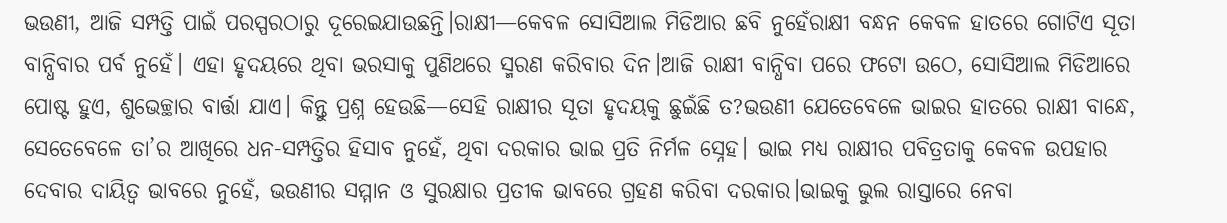ଭଉଣୀ, ଆଜି ସମ୍ପତ୍ତି ପାଇଁ ପରସ୍ପରଠାରୁ ଦୂରେଇଯାଉଛନ୍ତି।ରାକ୍ଷୀ—କେବଳ ସୋସିଆଲ ମିଡିଆର ଛବି ନୁହେଁରାକ୍ଷୀ ବନ୍ଧନ କେବଳ ହାତରେ ଗୋଟିଏ ସୂତା ବାନ୍ଧିବାର ପର୍ବ ନୁହେଁ। ଏହା ହୃଦୟରେ ଥିବା ଭରସାକୁ ପୁଣିଥରେ ସ୍ମରଣ କରିବାର ଦିନ।ଆଜି ରାକ୍ଷୀ ବାନ୍ଧିବା ପରେ ଫଟୋ ଉଠେ, ସୋସିଆଲ ମିଡିଆରେ ପୋଷ୍ଟ ହୁଏ, ଶୁଭେଚ୍ଛାର ବାର୍ତ୍ତା ଯାଏ। କିନ୍ତୁ ପ୍ରଶ୍ନ ହେଉଛି—ସେହି ରାକ୍ଷୀର ସୂତା ହୃଦୟକୁ ଛୁଇଁଛି ତ?ଭଉଣୀ ଯେତେବେଳେ ଭାଇର ହାତରେ ରାକ୍ଷୀ ବାନ୍ଧେ, ସେତେବେଳେ ତା’ର ଆଖିରେ ଧନ-ସମ୍ପତ୍ତିର ହିସାବ ନୁହେଁ, ଥିବା ଦରକାର ଭାଇ ପ୍ରତି ନିର୍ମଳ ସ୍ନେହ। ଭାଇ ମଧ୍ୟ ରାକ୍ଷୀର ପବିତ୍ରତାକୁ କେବଳ ଉପହାର ଦେବାର ଦାୟିତ୍ୱ ଭାବରେ ନୁହେଁ, ଭଉଣୀର ସମ୍ମାନ ଓ ସୁରକ୍ଷାର ପ୍ରତୀକ ଭାବରେ ଗ୍ରହଣ କରିବା ଦରକାର।ଭାଇକୁ ଭୁଲ ରାସ୍ତାରେ ନେବା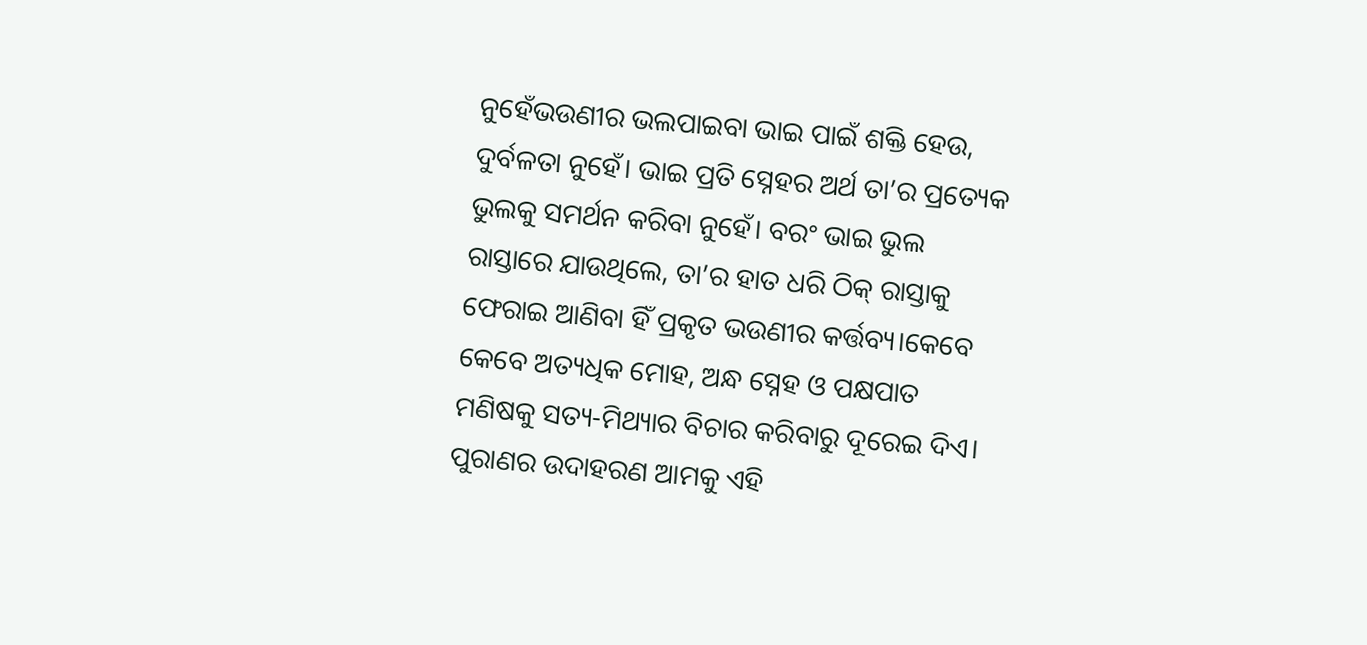ନୁହେଁଭଉଣୀର ଭଲପାଇବା ଭାଇ ପାଇଁ ଶକ୍ତି ହେଉ, ଦୁର୍ବଳତା ନୁହେଁ। ଭାଇ ପ୍ରତି ସ୍ନେହର ଅର୍ଥ ତା’ର ପ୍ରତ୍ୟେକ ଭୁଲକୁ ସମର୍ଥନ କରିବା ନୁହେଁ। ବରଂ ଭାଇ ଭୁଲ ରାସ୍ତାରେ ଯାଉଥିଲେ, ତା’ର ହାତ ଧରି ଠିକ୍ ରାସ୍ତାକୁ ଫେରାଇ ଆଣିବା ହିଁ ପ୍ରକୃତ ଭଉଣୀର କର୍ତ୍ତବ୍ୟ।କେବେ କେବେ ଅତ୍ୟଧିକ ମୋହ, ଅନ୍ଧ ସ୍ନେହ ଓ ପକ୍ଷପାତ ମଣିଷକୁ ସତ୍ୟ-ମିଥ୍ୟାର ବିଚାର କରିବାରୁ ଦୂରେଇ ଦିଏ। ପୁରାଣର ଉଦାହରଣ ଆମକୁ ଏହି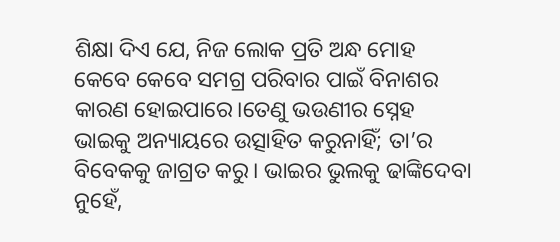ଶିକ୍ଷା ଦିଏ ଯେ, ନିଜ ଲୋକ ପ୍ରତି ଅନ୍ଧ ମୋହ କେବେ କେବେ ସମଗ୍ର ପରିବାର ପାଇଁ ବିନାଶର କାରଣ ହୋଇପାରେ।ତେଣୁ ଭଉଣୀର ସ୍ନେହ ଭାଇକୁ ଅନ୍ୟାୟରେ ଉତ୍ସାହିତ କରୁନାହିଁ; ତା’ର ବିବେକକୁ ଜାଗ୍ରତ କରୁ। ଭାଇର ଭୁଲକୁ ଢାଙ୍କିଦେବା ନୁହେଁ,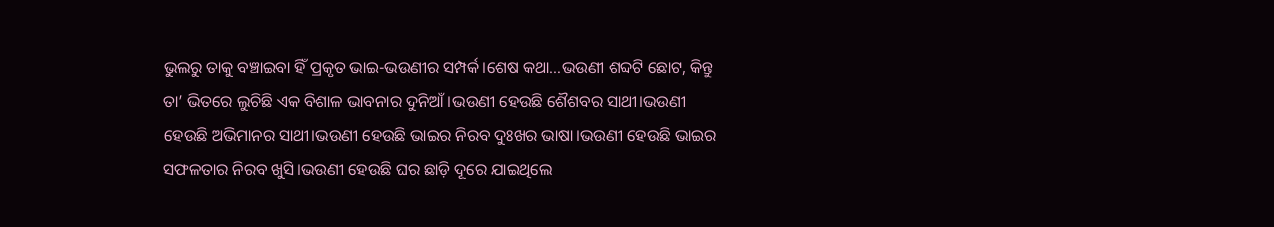ଭୁଲରୁ ତାକୁ ବଞ୍ଚାଇବା ହିଁ ପ୍ରକୃତ ଭାଇ-ଭଉଣୀର ସମ୍ପର୍କ।ଶେଷ କଥା…ଭଉଣୀ ଶବ୍ଦଟି ଛୋଟ, କିନ୍ତୁ ତା’ ଭିତରେ ଲୁଚିଛି ଏକ ବିଶାଳ ଭାବନାର ଦୁନିଆଁ।ଭଉଣୀ ହେଉଛି ଶୈଶବର ସାଥୀ।ଭଉଣୀ ହେଉଛି ଅଭିମାନର ସାଥୀ।ଭଉଣୀ ହେଉଛି ଭାଇର ନିରବ ଦୁଃଖର ଭାଷା।ଭଉଣୀ ହେଉଛି ଭାଇର ସଫଳତାର ନିରବ ଖୁସି।ଭଉଣୀ ହେଉଛି ଘର ଛାଡ଼ି ଦୂରେ ଯାଇଥିଲେ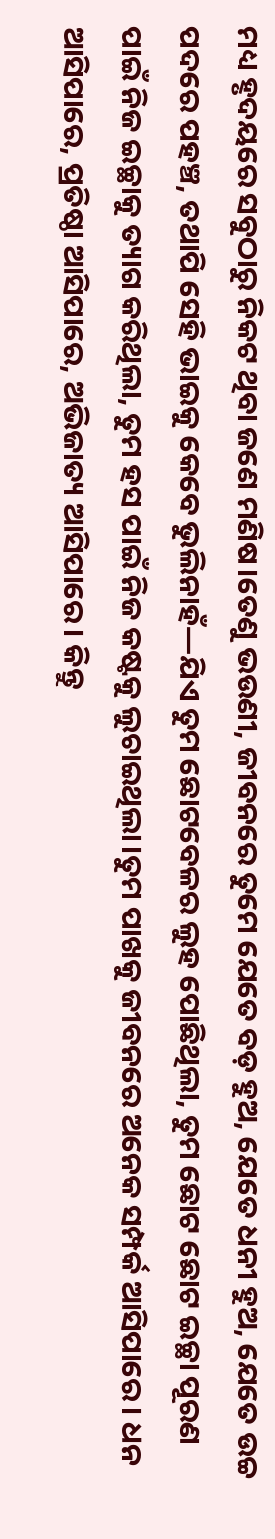ମଧ୍ୟ ହୃଦୟରେ ସବୁଠାରୁ ନିକଟ ଥିବା ଜଣେ ମଣିଷ।ତେଣୁ ଭଉଣୀ, ଜୀବନରେ ତୁମେ ଯେତେ ବଡ଼ ହୁଅ, ଯେତେ ଧନୀ ହୁଅ, ଯେତେ ଉଚ୍ଚ ପଦରେ ପହଞ୍ଚ, ତଥାପି ସେହି ଭାଇକୁ କେବେ ଭୁଲିନାହଁ—ଯିଏ ତୁମ ଛୋଟବେଳର ଲୁହ ପୋଛିଥିଲା, ତୁମ ଛୋଟ ଛୋଟ ଇଚ୍ଛା ପୂରଣ ପାଇଁ ନିଜ ଇଚ୍ଛାକୁ ତ୍ୟାଗ କରିଥିଲା, ତୁମ ହସ ପାଇଁ ନିଜ କଷ୍ଟକୁ ଲୁଚାଇଥିଲା।ତୁମ ପାଖକୁ ଜୀବନରେ ଅନେକ ସମ୍ପର୍କ ଆସିପାରେ। ଧନ ଆସିପାରେ, ପ୍ରତିଷ୍ଠା ଆସିପାରେ, ଅଭିଜାତ୍ୟ ଆସିପାରେ। କିନ୍ତୁ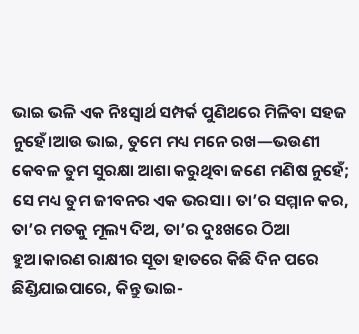ଭାଇ ଭଳି ଏକ ନିଃସ୍ୱାର୍ଥ ସମ୍ପର୍କ ପୁଣିଥରେ ମିଳିବା ସହଜ ନୁହେଁ।ଆଉ ଭାଇ, ତୁମେ ମଧ୍ୟ ମନେ ରଖ—ଭଉଣୀ କେବଳ ତୁମ ସୁରକ୍ଷା ଆଶା କରୁଥିବା ଜଣେ ମଣିଷ ନୁହେଁ; ସେ ମଧ୍ୟ ତୁମ ଜୀବନର ଏକ ଭରସା। ତା’ର ସମ୍ମାନ କର, ତା’ର ମତକୁ ମୂଲ୍ୟ ଦିଅ, ତା’ର ଦୁଃଖରେ ଠିଆ ହୁଅ।କାରଣ ରାକ୍ଷୀର ସୂତା ହାତରେ କିଛି ଦିନ ପରେ ଛିଣ୍ଡିଯାଇପାରେ, କିନ୍ତୁ ଭାଇ-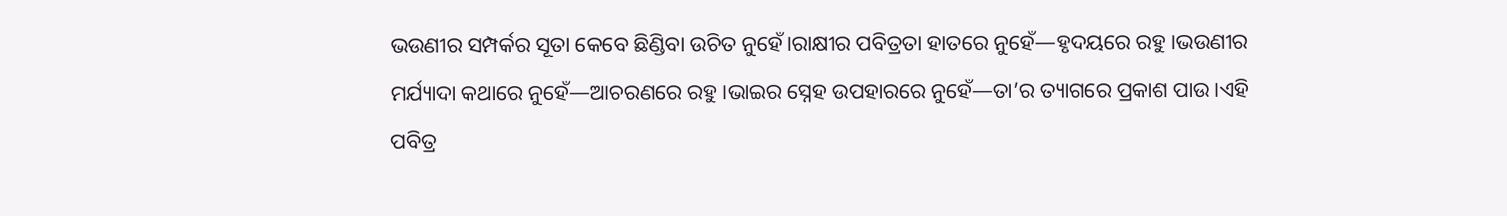ଭଉଣୀର ସମ୍ପର୍କର ସୂତା କେବେ ଛିଣ୍ଡିବା ଉଚିତ ନୁହେଁ।ରାକ୍ଷୀର ପବିତ୍ରତା ହାତରେ ନୁହେଁ—ହୃଦୟରେ ରହୁ।ଭଉଣୀର ମର୍ଯ୍ୟାଦା କଥାରେ ନୁହେଁ—ଆଚରଣରେ ରହୁ।ଭାଇର ସ୍ନେହ ଉପହାରରେ ନୁହେଁ—ତା’ର ତ୍ୟାଗରେ ପ୍ରକାଶ ପାଉ।ଏହି ପବିତ୍ର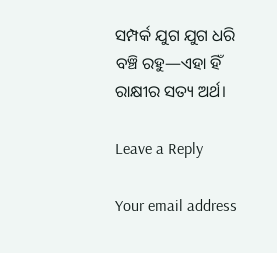ସମ୍ପର୍କ ଯୁଗ ଯୁଗ ଧରି ବଞ୍ଚି ରହୁ—ଏହା ହିଁ ରାକ୍ଷୀର ସତ୍ୟ ଅର୍ଥ।

Leave a Reply

Your email address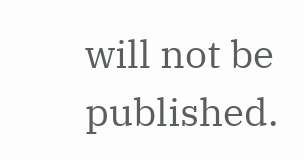will not be published.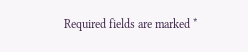Required fields are marked *